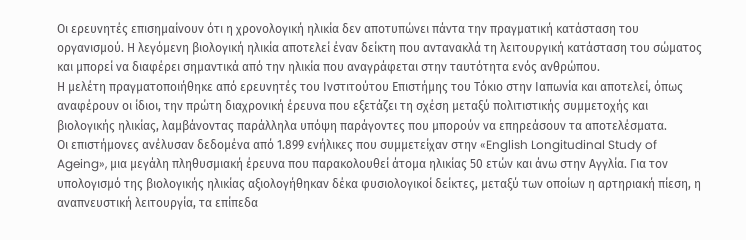Οι ερευνητές επισημαίνουν ότι η χρονολογική ηλικία δεν αποτυπώνει πάντα την πραγματική κατάσταση του οργανισμού. Η λεγόμενη βιολογική ηλικία αποτελεί έναν δείκτη που αντανακλά τη λειτουργική κατάσταση του σώματος και μπορεί να διαφέρει σημαντικά από την ηλικία που αναγράφεται στην ταυτότητα ενός ανθρώπου.
Η μελέτη πραγματοποιήθηκε από ερευνητές του Ινστιτούτου Επιστήμης του Τόκιο στην Ιαπωνία και αποτελεί, όπως αναφέρουν οι ίδιοι, την πρώτη διαχρονική έρευνα που εξετάζει τη σχέση μεταξύ πολιτιστικής συμμετοχής και βιολογικής ηλικίας, λαμβάνοντας παράλληλα υπόψη παράγοντες που μπορούν να επηρεάσουν τα αποτελέσματα.
Οι επιστήμονες ανέλυσαν δεδομένα από 1.899 ενήλικες που συμμετείχαν στην «English Longitudinal Study of Ageing», μια μεγάλη πληθυσμιακή έρευνα που παρακολουθεί άτομα ηλικίας 50 ετών και άνω στην Αγγλία. Για τον υπολογισμό της βιολογικής ηλικίας αξιολογήθηκαν δέκα φυσιολογικοί δείκτες, μεταξύ των οποίων η αρτηριακή πίεση, η αναπνευστική λειτουργία, τα επίπεδα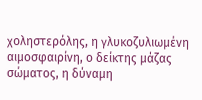χοληστερόλης, η γλυκοζυλιωμένη αιμοσφαιρίνη, ο δείκτης μάζας σώματος, η δύναμη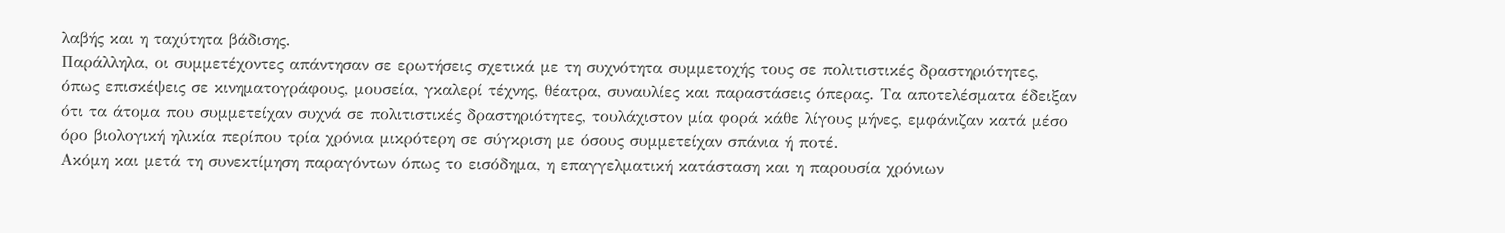λαβής και η ταχύτητα βάδισης.
Παράλληλα, οι συμμετέχοντες απάντησαν σε ερωτήσεις σχετικά με τη συχνότητα συμμετοχής τους σε πολιτιστικές δραστηριότητες, όπως επισκέψεις σε κινηματογράφους, μουσεία, γκαλερί τέχνης, θέατρα, συναυλίες και παραστάσεις όπερας. Τα αποτελέσματα έδειξαν ότι τα άτομα που συμμετείχαν συχνά σε πολιτιστικές δραστηριότητες, τουλάχιστον μία φορά κάθε λίγους μήνες, εμφάνιζαν κατά μέσο όρο βιολογική ηλικία περίπου τρία χρόνια μικρότερη σε σύγκριση με όσους συμμετείχαν σπάνια ή ποτέ.
Ακόμη και μετά τη συνεκτίμηση παραγόντων όπως το εισόδημα, η επαγγελματική κατάσταση και η παρουσία χρόνιων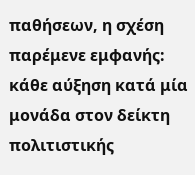παθήσεων, η σχέση παρέμενε εμφανής: κάθε αύξηση κατά μία μονάδα στον δείκτη πολιτιστικής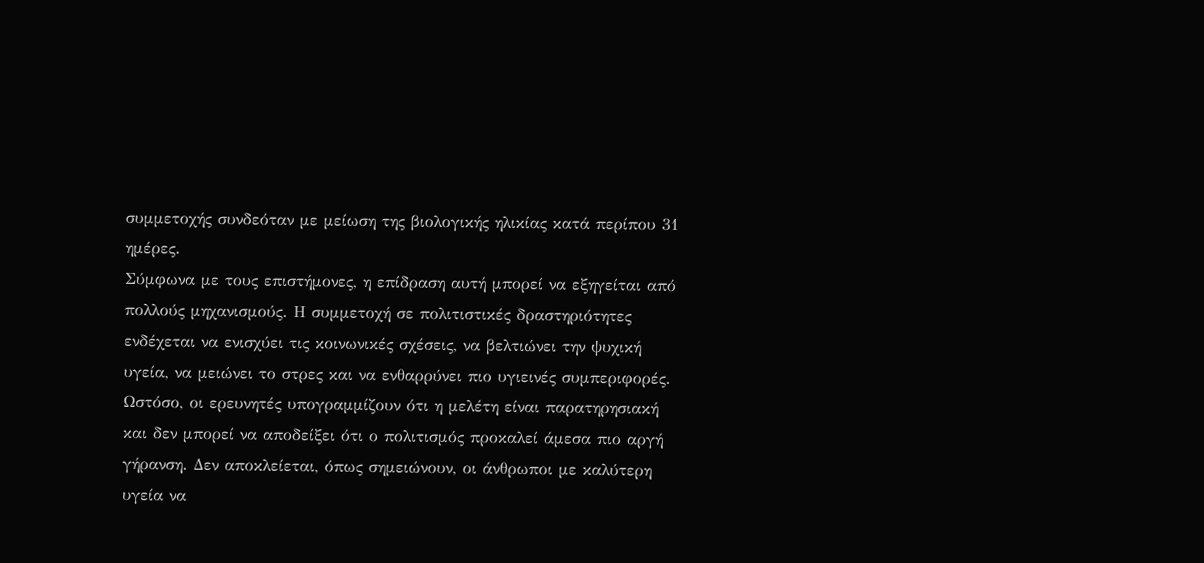συμμετοχής συνδεόταν με μείωση της βιολογικής ηλικίας κατά περίπου 31 ημέρες.
Σύμφωνα με τους επιστήμονες, η επίδραση αυτή μπορεί να εξηγείται από πολλούς μηχανισμούς. Η συμμετοχή σε πολιτιστικές δραστηριότητες ενδέχεται να ενισχύει τις κοινωνικές σχέσεις, να βελτιώνει την ψυχική υγεία, να μειώνει το στρες και να ενθαρρύνει πιο υγιεινές συμπεριφορές.
Ωστόσο, οι ερευνητές υπογραμμίζουν ότι η μελέτη είναι παρατηρησιακή και δεν μπορεί να αποδείξει ότι ο πολιτισμός προκαλεί άμεσα πιο αργή γήρανση. Δεν αποκλείεται, όπως σημειώνουν, οι άνθρωποι με καλύτερη υγεία να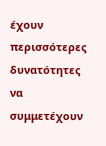έχουν περισσότερες δυνατότητες να συμμετέχουν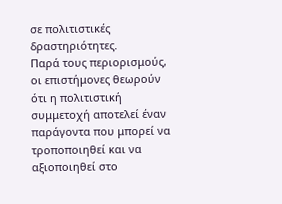σε πολιτιστικές δραστηριότητες.
Παρά τους περιορισμούς, οι επιστήμονες θεωρούν ότι η πολιτιστική συμμετοχή αποτελεί έναν παράγοντα που μπορεί να τροποποιηθεί και να αξιοποιηθεί στο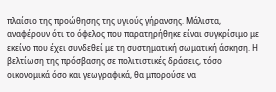πλαίσιο της προώθησης της υγιούς γήρανσης. Μάλιστα, αναφέρουν ότι το όφελος που παρατηρήθηκε είναι συγκρίσιμο με εκείνο που έχει συνδεθεί με τη συστηματική σωματική άσκηση. Η βελτίωση της πρόσβασης σε πολιτιστικές δράσεις, τόσο οικονομικά όσο και γεωγραφικά, θα μπορούσε να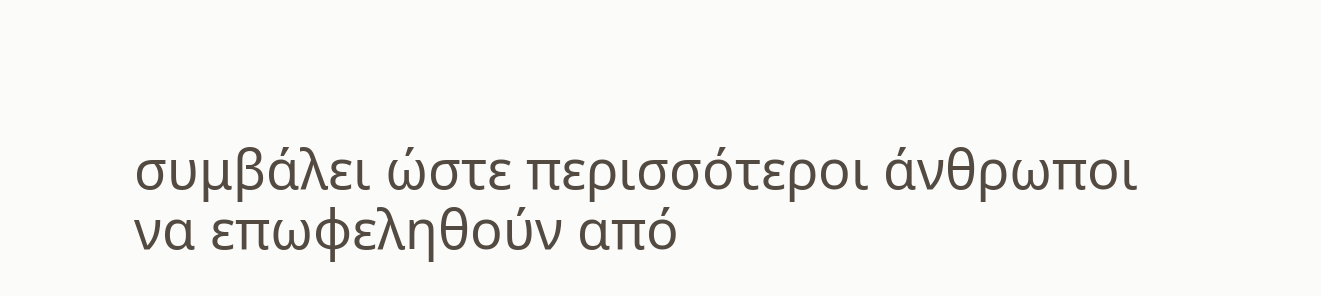συμβάλει ώστε περισσότεροι άνθρωποι να επωφεληθούν από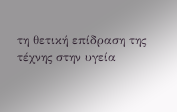τη θετική επίδραση της τέχνης στην υγεία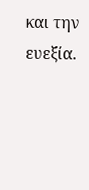και την ευεξία.